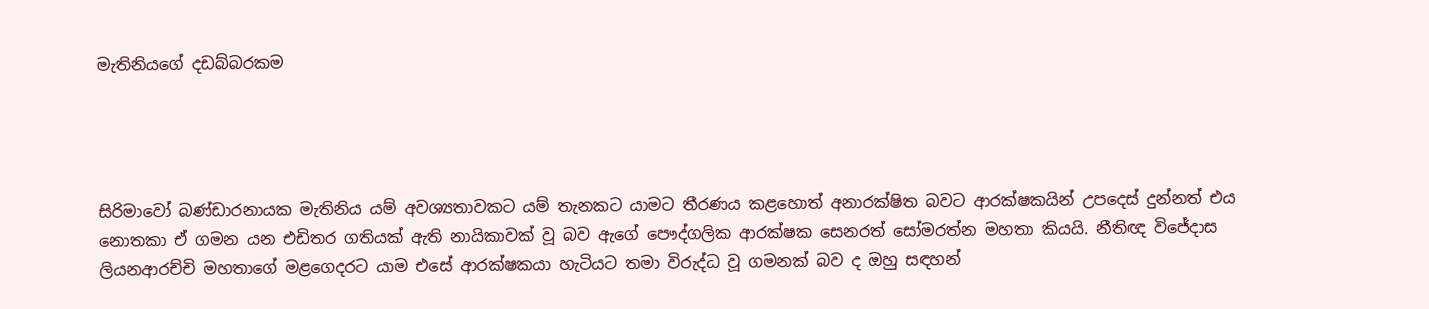මැතිනියගේ දඩබ්බරකම




සිරිමාවෝ බණ්ඩාරනායක මැතිනිය යම් අවශ්‍යතාවකට යම් තැනකට යාමට තීරණය කළහොත් අනාරක්ෂිත බවට ආරක්ෂකයින් උපදෙස් දුන්නත් එය නොතකා ඒ ගමන යන එඩිතර ගතියක් ඇති නායිකාවක් වූ බව ඇගේ පෞද්ගලික ආරක්ෂක සෙනරත් සෝමරත්න මහතා කියයි. නීතිඥ විජේදාස ලියනආරච්චි මහතාගේ මළගෙදරට යාම එසේ ආරක්ෂකයා හැටියට තමා විරුද්ධ වූ ගමනක් බව ද ඔහු සඳහන්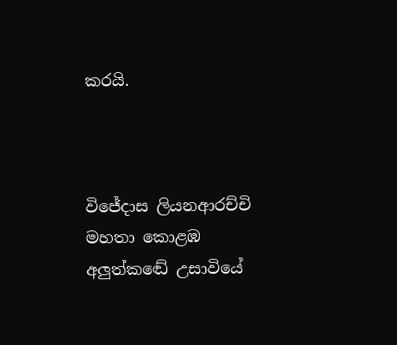කරයි.



විජේදාස ලියනආරච්චි මහතා කොළඹ අලුත්කඬේ උසාවියේ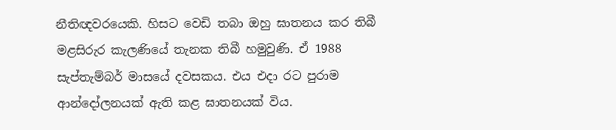නීතිඥවරයෙකි. හිසට වෙඩි තබා ඔහු ඝාතනය කර තිබී මළසිරුර කැලණියේ තැනක තිබී හමුවුණි. ඒ 1988 සැප්තැම්බර් මාසයේ දවසකය. එය එදා රට පුරාම ආන්දෝලනයක් ඇති කළ ඝාතනයක් විය.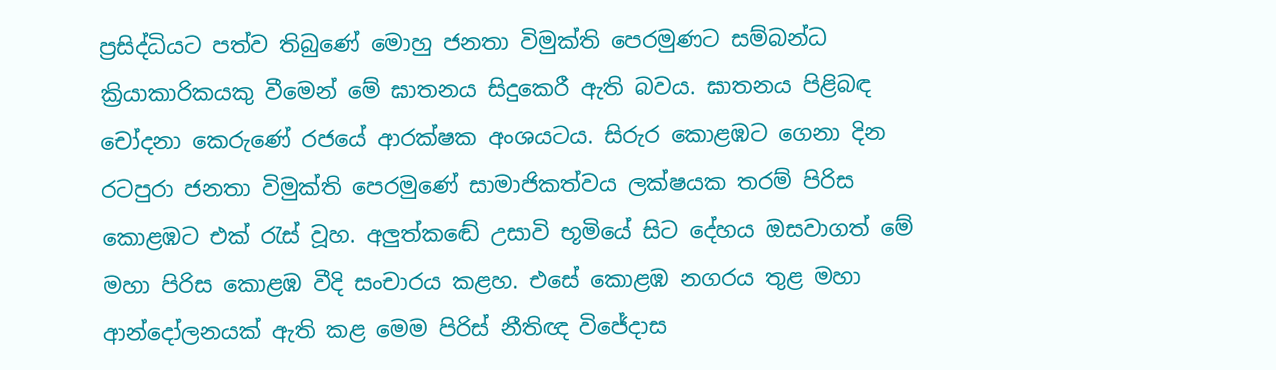ප්‍රසිද්ධියට පත්ව තිබුණේ මොහු ජනතා විමුක්ති පෙරමුණට සම්බන්ධ ක්‍රියාකාරිකයකු වීමෙන් මේ ඝාතනය සිදුකෙරී ඇති බවය. ඝාතනය පිළිබඳ චෝදනා කෙරුණේ රජයේ ආරක්ෂක අංශයටය. සිරුර කොළඹට ගෙනා දින රටපුරා ජනතා විමුක්ති පෙරමුණේ සාමාජිකත්වය ලක්ෂයක තරම් පිරිස කොළඹට එක් රැස් වූහ. අලුත්කඬේ උසාවි භූමියේ සිට දේහය ඔසවාගත් මේ මහා පිරිස කොළඹ වීදි සංචාරය කළහ. එසේ කොළඹ නගරය තුළ මහා ආන්දෝලනයක් ඇති කළ මෙම පිරිස් නීතිඥ විජේදාස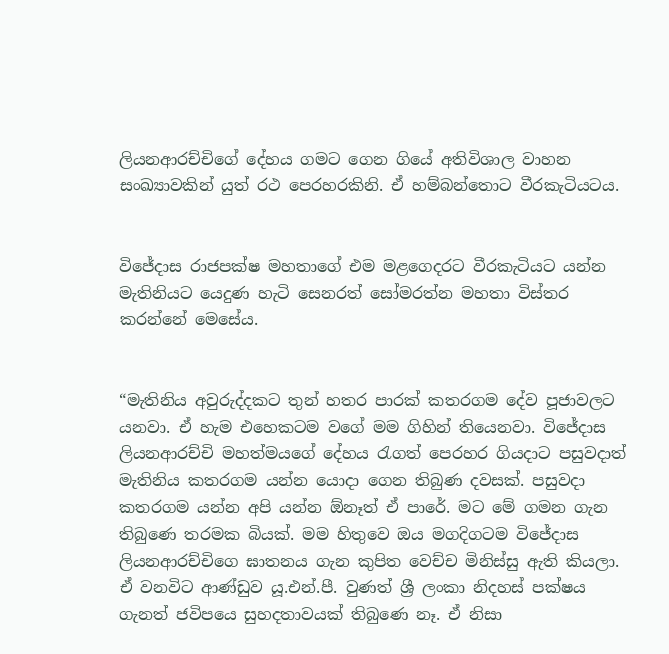ලියනආරච්චිගේ දේහය ගමට ගෙන ගියේ අතිවිශාල වාහන සංඛ්‍යාවකින් යුත් රථ පෙරහරකිනි. ඒ හම්බන්තොට වීරකැටියටය.


විජේදාස රාජපක්ෂ මහතාගේ එම මළගෙදරට වීරකැටියට යන්න මැතිනියට යෙදුණ හැටි සෙනරත් සෝමරත්න මහතා විස්තර කරන්නේ මෙසේය.


“මැතිනිය අවුරුද්දකට තුන් හතර පාරක් කතරගම දේව පූජාවලට යනවා. ඒ හැම එහෙකටම වගේ මම ගිහින් තියෙනවා. විජේදාස ලියනආරච්චි මහත්මයගේ දේහය රැගත් පෙරහර ගියදාට පසුවදාත් මැතිනිය කතරගම යන්න යොදා ගෙන තිබුණ දවසක්. පසුවදා කතරගම යන්න අපි යන්න ඕනෑත් ඒ පාරේ. මට මේ ගමන ගැන තිබුණෙ තරමක බියක්. මම හිතුවෙ ඔය මගදිගටම විජේදාස ලියනආරච්චිගෙ ඝාතනය ගැන කුපිත වෙච්ච මිනිස්සු ඇති කියලා.
ඒ වනවිට ආණ්ඩුව යූ.එන්.පී. වුණත් ශ්‍රී ලංකා නිදහස් පක්ෂය ගැනත් ජවිපයෙ සුහදතාවයක් තිබුණෙ නෑ. ඒ නිසා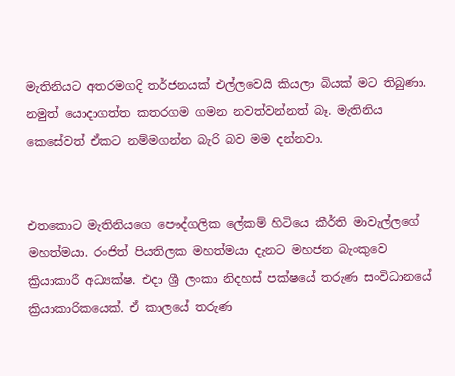මැතිනියට අතරමගදි තර්ජනයක් එල්ලවෙයි කියලා බියක් මට තිබුණා. නමුත් යොදාගත්ත කතරගම ගමන නවත්වන්නත් බෑ. මැතිනිය කෙසේවත් ඒකට නම්මගන්න බැරි බව මම දන්නවා.


එතකොට මැතිනියගෙ පෞද්ගලික ලේකම් හිටියෙ කීර්ති මාවැල්ලගේ මහත්මයා. රංජිත් පියතිලක මහත්මයා දැනට මහජන බැංකුවෙ ක්‍රියාකාරී අධ්‍යක්ෂ. එදා ශ්‍රී ලංකා නිදහස් පක්ෂයේ තරුණ සංවිධානයේ ක්‍රියාකාරිකයෙක්. ඒ කාලයේ තරුණ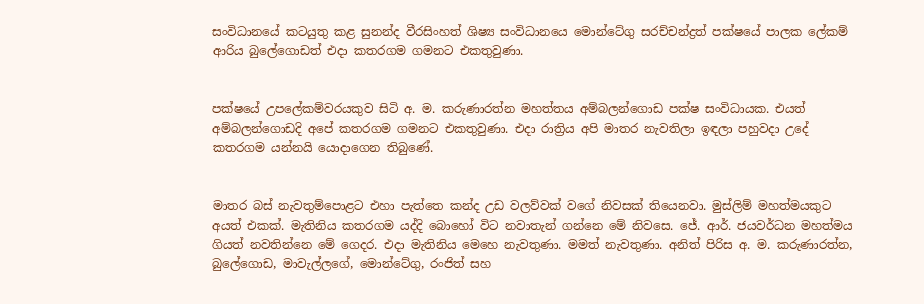සංවිධානයේ කටයුතු කළ සුනන්ද වීරසිංහත් ශිෂ්‍ය සංවිධානයෙ මොන්ටේගු සරච්චන්ද්‍රත් පක්ෂයේ පාලක ලේකම් ආරිය බුලේගොඩත් එදා කතරගම ගමනට එකතුවුණා.


පක්ෂයේ උපලේකම්වරයකුව සිටි අ. ම. කරුණාරත්න මහත්තය අම්බලන්ගොඩ පක්ෂ සංවිධායක. එයත් අම්බලන්ගොඩදි අපේ කතරගම ගමනට එකතුවුණා. එදා රාත්‍රිය අපි මාතර නැවතිලා ඉඳලා පහුවදා උදේ කතරගම යන්නයි යොදාගෙන තිබුණේ.


මාතර බස් නැවතුම්පොළට එහා පැත්තෙ කන්ද උඩ වලව්වක් වගේ නිවසක් තියෙනවා. මුස්ලිම් මහත්මයකුට අයත් එකක්. මැතිනිය කතරගම යද්දි බොහෝ විට නවාතැන් ගන්නෙ මේ නිවසෙ. ජේ. ආර්. ජයවර්ධන මහත්මය ගියත් නවතින්නෙ මේ ගෙදර. එදා මැතිනිය මෙහෙ නැවතුණා. මමත් නැවතුණා. අනිත් පිරිස අ. ම. කරුණාරත්න, බුලේගොඩ, මාවැල්ලගේ, මොන්ටේගු, රංජිත් සහ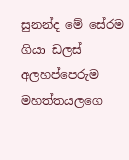සුනන්ද මේ සේරම ගියා ඩලස් අලහප්පෙරුම මහත්තයලගෙ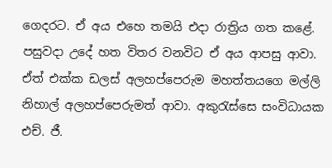ගෙදරට. ඒ අය එහෙ තමයි එදා රාත්‍රිය ගත කළේ. පසුවදා උදේ හත විතර වනවිට ඒ අය ආපසු ආවා. ඒත් එක්ක ඩලස් අලහප්පෙරුම මහත්තයගෙ මල්ලි නිහාල් අලහප්පෙරුමත් ආවා. අකුරැස්සෙ සංවිධායක එච්. ජී.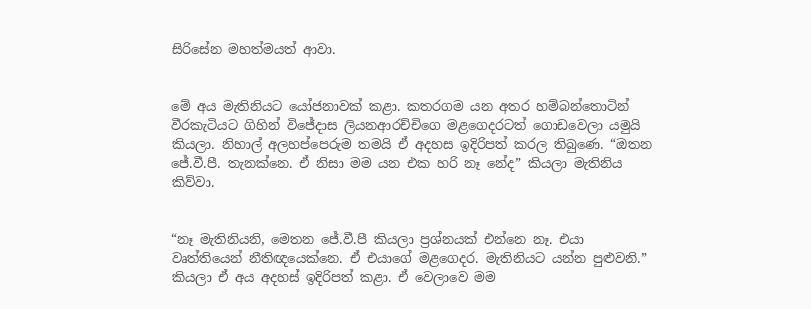සිරිසේන මහත්මයත් ආවා.


මේ අය මැතිනියට යෝජනාවක් කළා. කතරගම යන අතර හම්බන්තොටින් වීරකැටියට ගිහින් විජේදාස ලියනආරච්චිගෙ මළගෙදරටත් ගොඩවෙලා යමුයි කියලා. නිහාල් අලහප්පෙරුම තමයි ඒ අදහස ඉදිරිපත් කරල තිබුණෙ. “ඔතන ජේ.වී.පී. තැනක්නෙ. ඒ නිසා මම යන එක හරි නෑ නේද” කියලා මැතිනිය කිව්වා.


“නෑ මැතිනියනි, මෙතන ජේ.වී.පී කියලා ප්‍රශ්නයක් එන්නෙ නෑ. එයා වෘත්තියෙන් නීතිඥයෙක්නෙ. ඒ එයාගේ මළගෙදර. මැතිනියට යන්න පුළුවනි.” කියලා ඒ අය අදහස් ඉදිරිපත් කළා. ඒ වෙලාවෙ මම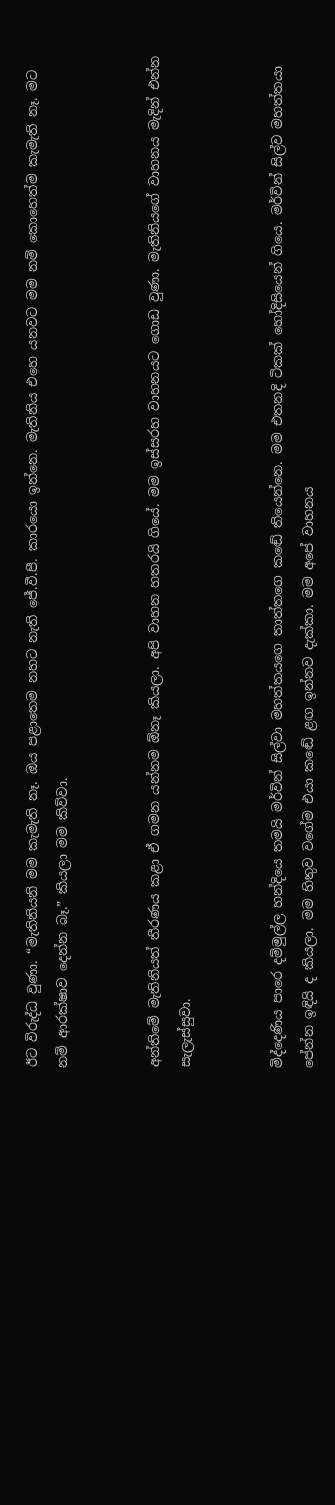ඊට විරුද්ධ වුණා. “මැතිනියනි මම කැමැති නෑ. ඔය පළාතෙම නහට නැති ජේ.වී.පී. කාරයො ඉන්නෙ. මැතිනිය එහෙ යනවට මම නම් කොහෙත්ම කැමැති නෑ. මට නම් ආරක්ෂාව දෙන්න බෑ.” කියලා මම කිව්වා.


අන්තිමේ මැතිනියත් තීරණය කළා ඒ ගමන යන්නම ඕනෑ කියලා. අපි වාහන හතරයි ගියේ. මම ඉස්සරහ වාහනයට ගොඩ වුණා. මැතිනියගේ වාහනය මැදින් එන්න සැලැස්සුවා.


මිද්දෙණිය පාරෙ දම්මුල්ල හන්දියෙ තමයි මර්වින් සිල්වා මහත්තයගෙ තාත්තගෙ කඬේ තියෙන්නෙ. මම එතනදි ටිකක් හෝදිසියෙන් ගියෙ. මර්වින් සිල්ව මහත්තයා පේන්න ඉඳියි ද කියලා. මම හිතුව වගේම එයා කඬේ ළඟ ඉන්නව දැක්කා. මම අපේ වාහනය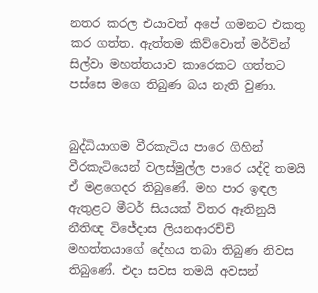නතර කරල එයාවත් අපේ ගමනට එකතු කර ගත්ත. ඇත්තම කිව්වොත් මර්වින් සිල්වා මහත්තයාව කාරෙකට ගත්තට පස්සෙ මගෙ තිබුණ බය නැති වුණා.


බුද්ධියාගම වීරකැටිය පාරෙ ගිහින් වීරකැටියෙන් වලස්මුල්ල පාරෙ යද්දි තමයි ඒ මළගෙදර තිබුණේ. මහ පාර ඉඳල ඇතුළට මීටර් සියයක් විතර ඈතිනුයි නීතිඥ විජේදාස ලියනආරච්චි මහත්තයාගේ දේහය තබා තිබුණ නිවස තිබුණේ. එදා සවස තමයි අවසන්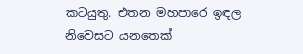කටයුතු. එතන මහපාරෙ ඉඳල නිවෙසට යනතෙක්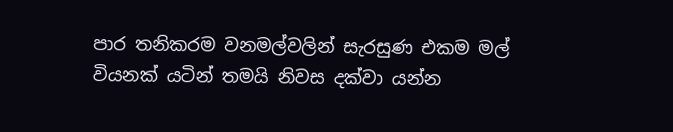පාර තනිකරම වනමල්වලින් සැරසුණ එකම මල් වියනක් යටින් තමයි නිවස දක්වා යන්න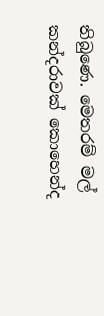තිබුණෙ. මෙතරම් මල් කන්දරාවක් කොහෙන්ද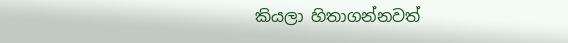කියලා හිතාගන්නවත්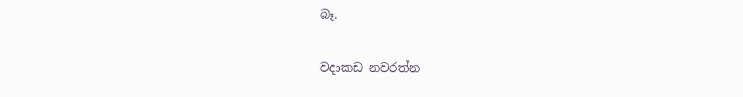බෑ.

වදාකඩ නවරත්න